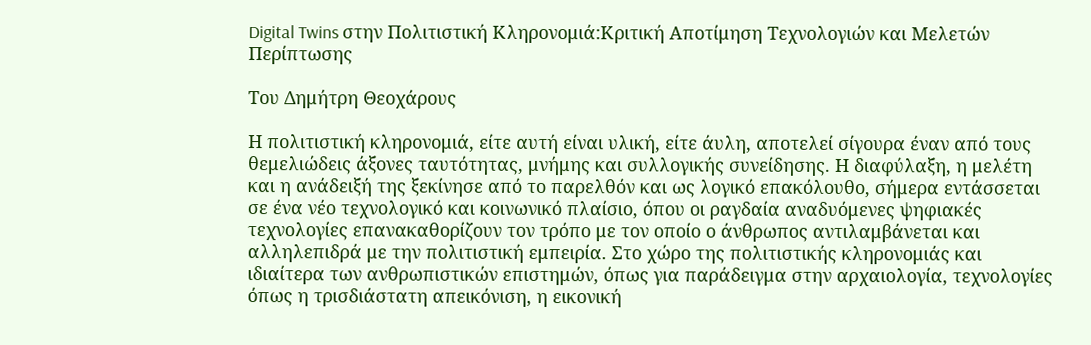Digital Twins στην Πολιτιστική Κληρονομιά:Κριτική Αποτίμηση Τεχνολογιών και Μελετών Περίπτωσης

Του Δημήτρη Θεοχάρους

Η πολιτιστική κληρονομιά, είτε αυτή είναι υλική, είτε άυλη, αποτελεί σίγουρα έναν από τους θεμελιώδεις άξονες ταυτότητας, μνήμης και συλλογικής συνείδησης. Η διαφύλαξη, η μελέτη και η ανάδειξή της ξεκίνησε από το παρελθόν και ως λογικό επακόλουθο, σήμερα εντάσσεται σε ένα νέο τεχνολογικό και κοινωνικό πλαίσιο, όπου οι ραγδαία αναδυόμενες ψηφιακές τεχνολογίες επανακαθορίζουν τον τρόπο με τον οποίο ο άνθρωπος αντιλαμβάνεται και αλληλεπιδρά με την πολιτιστική εμπειρία. Στο χώρο της πολιτιστικής κληρονομιάς και ιδιαίτερα των ανθρωπιστικών επιστημών, όπως για παράδειγμα στην αρχαιολογία, τεχνολογίες όπως η τρισδιάστατη απεικόνιση, η εικονική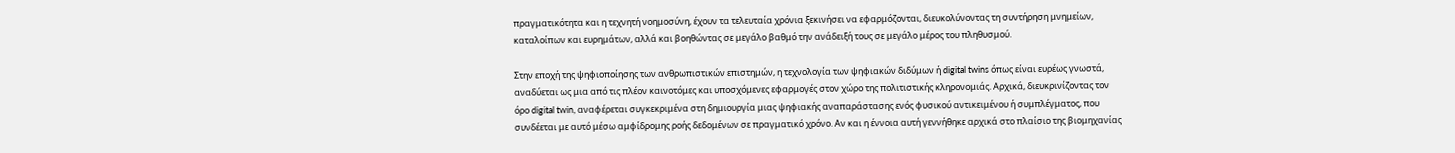πραγματικότητα και η τεχνητή νοημοσύνη, έχουν τα τελευταία χρόνια ξεκινήσει να εφαρμόζονται, διευκολύνοντας τη συντήρηση μνημείων, καταλοίπων και ευρημάτων, αλλά και βοηθώντας σε μεγάλο βαθμό την ανάδειξή τους σε μεγάλο μέρος του πληθυσμού.

Στην εποχή της ψηφιοποίησης των ανθρωπιστικών επιστημών, η τεχνολογία των ψηφιακών διδύμων ή digital twins όπως είναι ευρέως γνωστά, αναδύεται ως μια από τις πλέον καινοτόμες και υποσχόμενες εφαρμογές στον χώρο της πολιτιστικής κληρονομιάς. Αρχικά, διευκρινίζοντας τον όρο digital twin, αναφέρεται συγκεκριμένα στη δημιουργία μιας ψηφιακής αναπαράστασης ενός φυσικού αντικειμένου ή συμπλέγματος, που συνδέεται με αυτό μέσω αμφίδρομης ροής δεδομένων σε πραγματικό χρόνο. Αν και η έννοια αυτή γεννήθηκε αρχικά στο πλαίσιο της βιομηχανίας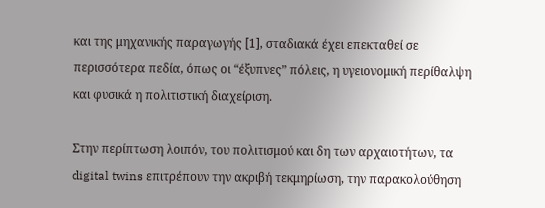και της μηχανικής παραγωγής [1], σταδιακά έχει επεκταθεί σε περισσότερα πεδία, όπως οι “έξυπνες” πόλεις, η υγειονομική περίθαλψη και φυσικά η πολιτιστική διαχείριση.

Στην περίπτωση λοιπόν, του πολιτισμού και δη των αρχαιοτήτων, τα digital twins επιτρέπουν την ακριβή τεκμηρίωση, την παρακολούθηση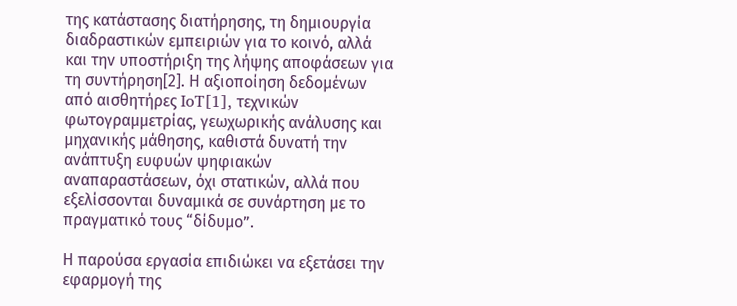της κατάστασης διατήρησης, τη δημιουργία διαδραστικών εμπειριών για το κοινό, αλλά και την υποστήριξη της λήψης αποφάσεων για τη συντήρηση[2]. Η αξιοποίηση δεδομένων από αισθητήρες IoT[1], τεχνικών φωτογραμμετρίας, γεωχωρικής ανάλυσης και μηχανικής μάθησης, καθιστά δυνατή την ανάπτυξη ευφυών ψηφιακών αναπαραστάσεων, όχι στατικών, αλλά που εξελίσσονται δυναμικά σε συνάρτηση με το πραγματικό τους “δίδυμο”.

Η παρούσα εργασία επιδιώκει να εξετάσει την εφαρμογή της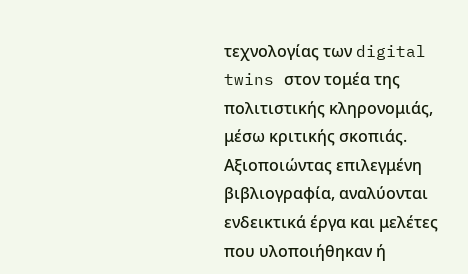τεχνολογίας των digital twins στον τομέα της πολιτιστικής κληρονομιάς, μέσω κριτικής σκοπιάς. Αξιοποιώντας επιλεγμένη βιβλιογραφία, αναλύονται ενδεικτικά έργα και μελέτες που υλοποιήθηκαν ή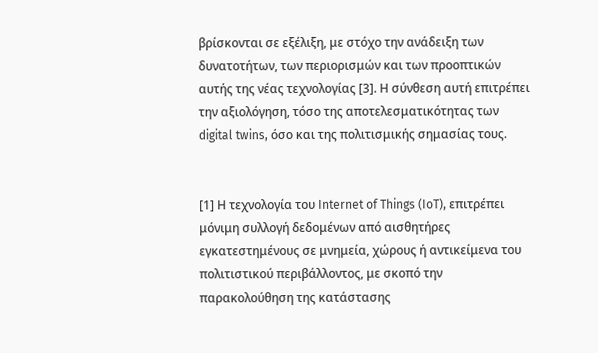βρίσκονται σε εξέλιξη, με στόχο την ανάδειξη των δυνατοτήτων, των περιορισμών και των προοπτικών αυτής της νέας τεχνολογίας [3]. Η σύνθεση αυτή επιτρέπει την αξιολόγηση, τόσο της αποτελεσματικότητας των digital twins, όσο και της πολιτισμικής σημασίας τους.


[1] Η τεχνολογία του Internet of Things (IoT), επιτρέπει μόνιμη συλλογή δεδομένων από αισθητήρες εγκατεστημένους σε μνημεία, χώρους ή αντικείμενα του πολιτιστικού περιβάλλοντος, με σκοπό την παρακολούθηση της κατάστασης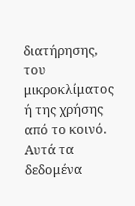διατήρησης, του μικροκλίματος ή της χρήσης από το κοινό. Αυτά τα δεδομένα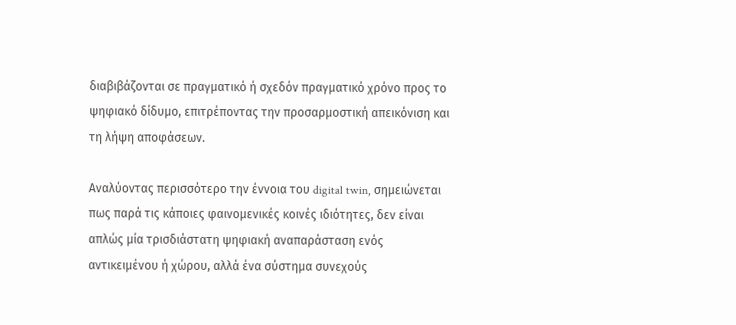διαβιβάζονται σε πραγματικό ή σχεδόν πραγματικό χρόνο προς το ψηφιακό δίδυμο, επιτρέποντας την προσαρμοστική απεικόνιση και τη λήψη αποφάσεων.

Αναλύοντας περισσότερο την έννοια του digital twin, σημειώνεται πως παρά τις κάποιες φαινομενικές κοινές ιδιότητες, δεν είναι απλώς μία τρισδιάστατη ψηφιακή αναπαράσταση ενός αντικειμένου ή χώρου, αλλά ένα σύστημα συνεχούς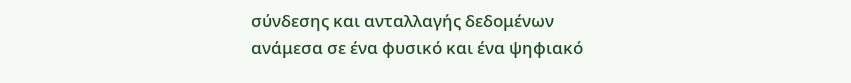σύνδεσης και ανταλλαγής δεδομένων ανάμεσα σε ένα φυσικό και ένα ψηφιακό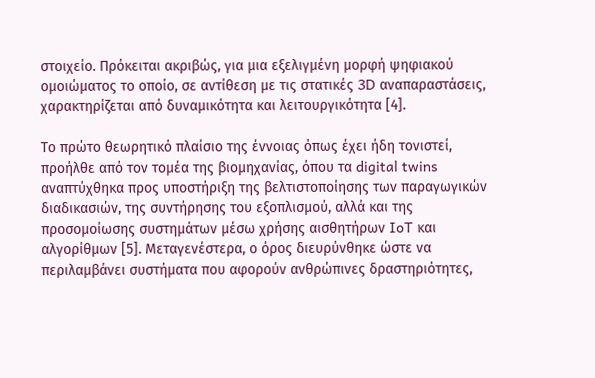στοιχείο. Πρόκειται ακριβώς, για μια εξελιγμένη μορφή ψηφιακού ομοιώματος το οποίο, σε αντίθεση με τις στατικές 3D αναπαραστάσεις, χαρακτηρίζεται από δυναμικότητα και λειτουργικότητα [4].

Το πρώτο θεωρητικό πλαίσιο της έννοιας όπως έχει ήδη τονιστεί, προήλθε από τον τομέα της βιομηχανίας, όπου τα digital twins αναπτύχθηκα προς υποστήριξη της βελτιστοποίησης των παραγωγικών διαδικασιών, της συντήρησης του εξοπλισμού, αλλά και της προσομοίωσης συστημάτων μέσω χρήσης αισθητήρων IoT και αλγορίθμων [5]. Μεταγενέστερα, ο όρος διευρύνθηκε ώστε να περιλαμβάνει συστήματα που αφορούν ανθρώπινες δραστηριότητες,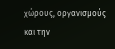χώρους, οργανισμούς και την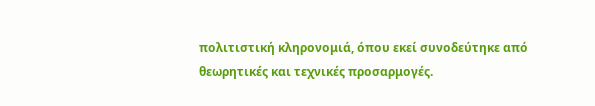πολιτιστική κληρονομιά, όπου εκεί συνοδεύτηκε από θεωρητικές και τεχνικές προσαρμογές.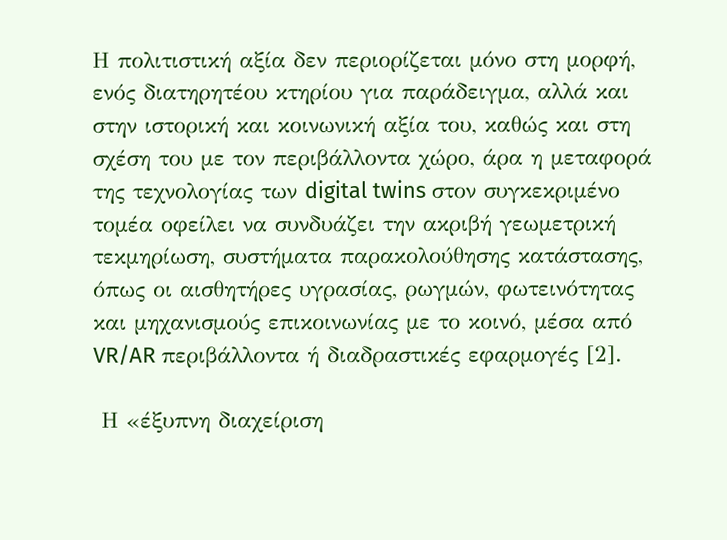Η πολιτιστική αξία δεν περιορίζεται μόνο στη μορφή, ενός διατηρητέου κτηρίου για παράδειγμα, αλλά και στην ιστορική και κοινωνική αξία του, καθώς και στη σχέση του με τον περιβάλλοντα χώρο, άρα η μεταφορά της τεχνολογίας των digital twins στον συγκεκριμένο τομέα οφείλει να συνδυάζει την ακριβή γεωμετρική τεκμηρίωση, συστήματα παρακολούθησης κατάστασης, όπως οι αισθητήρες υγρασίας, ρωγμών, φωτεινότητας και μηχανισμούς επικοινωνίας με το κοινό, μέσα από VR/AR περιβάλλοντα ή διαδραστικές εφαρμογές [2].

 Η «έξυπνη διαχείριση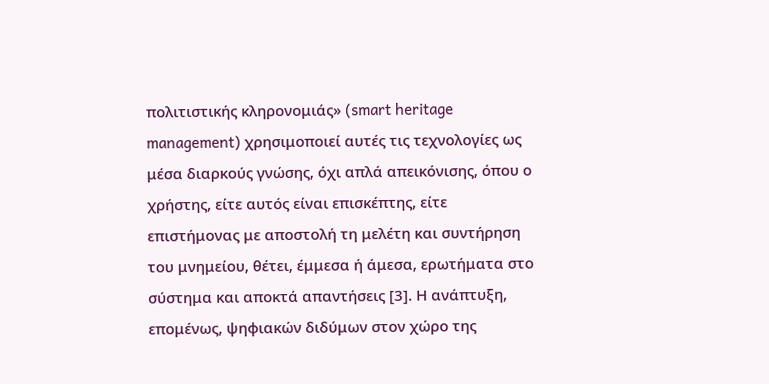πολιτιστικής κληρονομιάς» (smart heritage management) χρησιμοποιεί αυτές τις τεχνολογίες ως μέσα διαρκούς γνώσης, όχι απλά απεικόνισης, όπου ο χρήστης, είτε αυτός είναι επισκέπτης, είτε επιστήμονας με αποστολή τη μελέτη και συντήρηση του μνημείου, θέτει, έμμεσα ή άμεσα, ερωτήματα στο σύστημα και αποκτά απαντήσεις [3]. Η ανάπτυξη, επομένως, ψηφιακών διδύμων στον χώρο της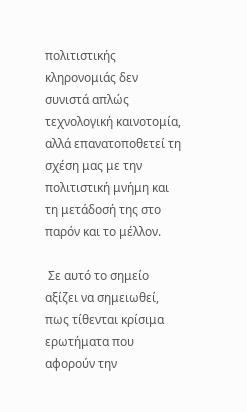πολιτιστικής κληρονομιάς δεν συνιστά απλώς τεχνολογική καινοτομία, αλλά επανατοποθετεί τη σχέση μας με την πολιτιστική μνήμη και τη μετάδοσή της στο παρόν και το μέλλον.

 Σε αυτό το σημείο αξίζει να σημειωθεί, πως τίθενται κρίσιμα ερωτήματα που αφορούν την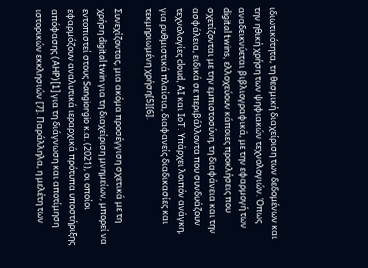ιδιωτικότητα, τη θεσμική διαχείριση των δεδομένων και την ηθική χρήση των ψηφιακών τεχνολογιών. Όπως αναδεικνύεται βιβλιογραφικά, με την εφαρμογή των digital twins, ελλοχεύουν κάποιες προκλήσεις που σχετίζονται με την εμπιστοσύνη, τη διαφάνεια και την ασφάλεια, ειδικά σε περιβάλλοντα που συνδυάζουν τεχνολογίες cloud, AI και IoT. Υπάρχει λοιπόν ανάγκη, για ρυθμιστικά πλαίσια, διαφανείς διαδικασίες και τεκμηριωμένη χρήση[5][6].

Συνεχίζοντας, μια ακόμα προσέγγιση σχετικά με τη χρήση digital twin για τη διαχείριση μνημείων, μπορεί να εντοπιστεί στους Sangiorgio κ.α. (2021), οι οποίοι εφαρμόζουν αναλυτικά ιεραρχικά πρότυπα υποστήριξης απόφασης (AHP)[1] για τη διάγνωση και αποτίμηση ιστορικών εκκλησιών [7]. Παράλληλα, η μελέτη των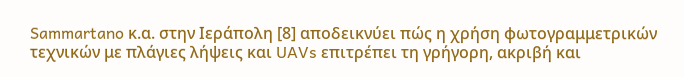Sammartano κ.α. στην Ιεράπολη [8] αποδεικνύει πώς η χρήση φωτογραμμετρικών τεχνικών με πλάγιες λήψεις και UAVs επιτρέπει τη γρήγορη, ακριβή και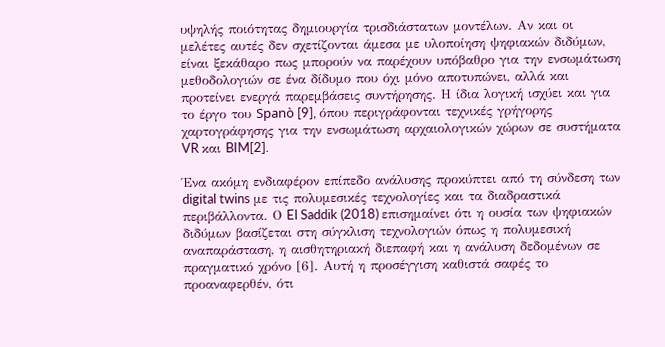υψηλής ποιότητας δημιουργία τρισδιάστατων μοντέλων. Αν και οι μελέτες αυτές δεν σχετίζονται άμεσα με υλοποίηση ψηφιακών διδύμων, είναι ξεκάθαρο πως μπορούν να παρέχουν υπόβαθρο για την ενσωμάτωση μεθοδολογιών σε ένα δίδυμο που όχι μόνο αποτυπώνει, αλλά και προτείνει ενεργά παρεμβάσεις συντήρησης. Η ίδια λογική ισχύει και για το έργο του Spanò [9], όπου περιγράφονται τεχνικές γρήγορης χαρτογράφησης για την ενσωμάτωση αρχαιολογικών χώρων σε συστήματα VR και BIM[2].

Ένα ακόμη ενδιαφέρον επίπεδο ανάλυσης προκύπτει από τη σύνδεση των digital twins με τις πολυμεσικές τεχνολογίες και τα διαδραστικά περιβάλλοντα. Ο El Saddik (2018) επισημαίνει ότι η ουσία των ψηφιακών διδύμων βασίζεται στη σύγκλιση τεχνολογιών όπως η πολυμεσική αναπαράσταση, η αισθητηριακή διεπαφή και η ανάλυση δεδομένων σε πραγματικό χρόνο [6]. Αυτή η προσέγγιση καθιστά σαφές το προαναφερθέν, ότι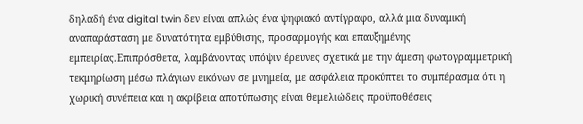δηλαδή ένα digital twin δεν είναι απλώς ένα ψηφιακό αντίγραφο, αλλά μια δυναμική αναπαράσταση με δυνατότητα εμβύθισης, προσαρμογής και επαυξημένης εμπειρίας.Επιπρόσθετα, λαμβάνοντας υπόψιν έρευνες σχετικά με την άμεση φωτογραμμετρική τεκμηρίωση μέσω πλάγιων εικόνων σε μνημεία, με ασφάλεια προκύπτει το συμπέρασμα ότι η χωρική συνέπεια και η ακρίβεια αποτύπωσης είναι θεμελιώδεις προϋποθέσεις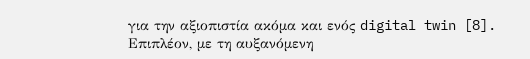για την αξιοπιστία ακόμα και ενός digital twin [8]. Επιπλέον, με τη αυξανόμενη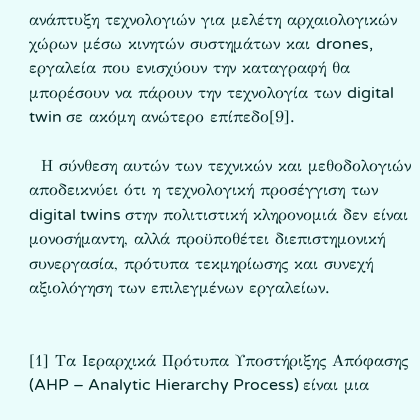ανάπτυξη τεχνολογιών για μελέτη αρχαιολογικών χώρων μέσω κινητών συστημάτων και drones, εργαλεία που ενισχύουν την καταγραφή θα μπορέσουν να πάρουν την τεχνολογία των digital twin σε ακόμη ανώτερο επίπεδο[9].

  Η σύνθεση αυτών των τεχνικών και μεθοδολογιών αποδεικνύει ότι η τεχνολογική προσέγγιση των digital twins στην πολιτιστική κληρονομιά δεν είναι μονοσήμαντη, αλλά προϋποθέτει διεπιστημονική συνεργασία, πρότυπα τεκμηρίωσης και συνεχή αξιολόγηση των επιλεγμένων εργαλείων.


[1] Τα Ιεραρχικά Πρότυπα Υποστήριξης Απόφασης (AHP – Analytic Hierarchy Process) είναι μια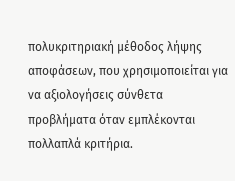πολυκριτηριακή μέθοδος λήψης αποφάσεων, που χρησιμοποιείται για να αξιολογήσεις σύνθετα προβλήματα όταν εμπλέκονται πολλαπλά κριτήρια.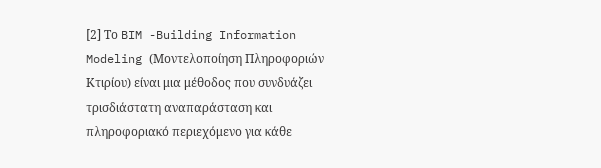[2] Το BIM -Building Information Modeling (Μοντελοποίηση Πληροφοριών Κτιρίου) είναι μια μέθοδος που συνδυάζει τρισδιάστατη αναπαράσταση και πληροφοριακό περιεχόμενο για κάθε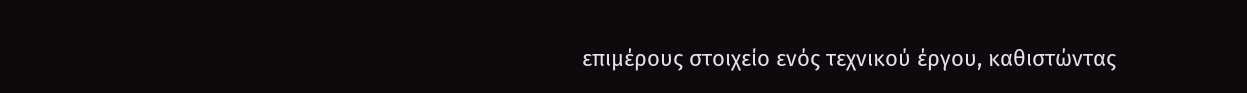επιμέρους στοιχείο ενός τεχνικού έργου, καθιστώντας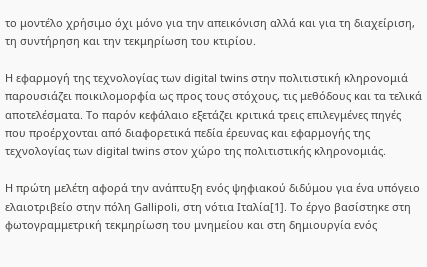το μοντέλο χρήσιμο όχι μόνο για την απεικόνιση αλλά και για τη διαχείριση, τη συντήρηση και την τεκμηρίωση του κτιρίου.

Η εφαρμογή της τεχνολογίας των digital twins στην πολιτιστική κληρονομιά παρουσιάζει ποικιλομορφία ως προς τους στόχους, τις μεθόδους και τα τελικά αποτελέσματα. Το παρόν κεφάλαιο εξετάζει κριτικά τρεις επιλεγμένες πηγές που προέρχονται από διαφορετικά πεδία έρευνας και εφαρμογής της τεχνολογίας των digital twins στον χώρο της πολιτιστικής κληρονομιάς.

Η πρώτη μελέτη αφορά την ανάπτυξη ενός ψηφιακού διδύμου για ένα υπόγειο ελαιοτριβείο στην πόλη Gallipoli, στη νότια Ιταλία[1]. Το έργο βασίστηκε στη φωτογραμμετρική τεκμηρίωση του μνημείου και στη δημιουργία ενός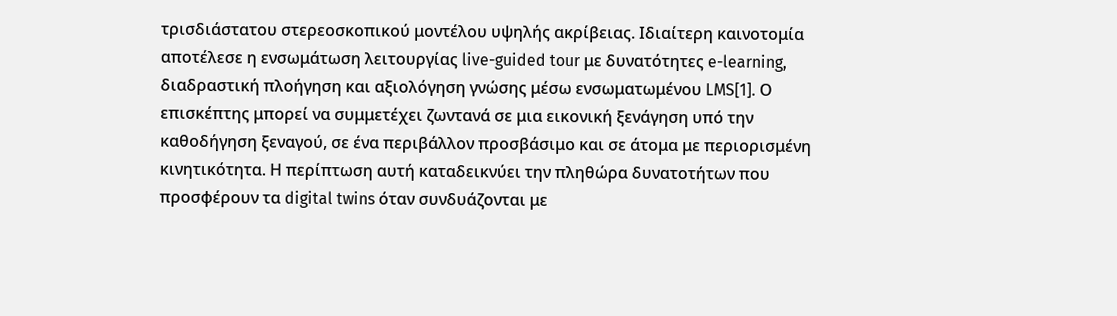τρισδιάστατου στερεοσκοπικού μοντέλου υψηλής ακρίβειας. Ιδιαίτερη καινοτομία αποτέλεσε η ενσωμάτωση λειτουργίας live-guided tour με δυνατότητες e-learning, διαδραστική πλοήγηση και αξιολόγηση γνώσης μέσω ενσωματωμένου LMS[1]. Ο επισκέπτης μπορεί να συμμετέχει ζωντανά σε μια εικονική ξενάγηση υπό την καθοδήγηση ξεναγού, σε ένα περιβάλλον προσβάσιμο και σε άτομα με περιορισμένη κινητικότητα. Η περίπτωση αυτή καταδεικνύει την πληθώρα δυνατοτήτων που προσφέρουν τα digital twins όταν συνδυάζονται με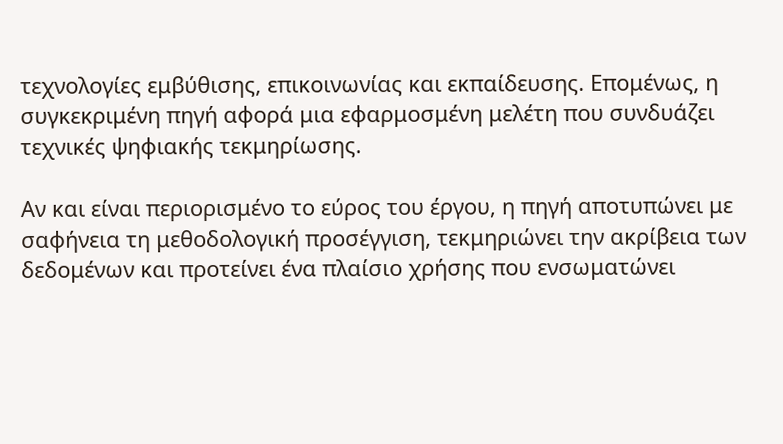τεχνολογίες εμβύθισης, επικοινωνίας και εκπαίδευσης. Επομένως, η συγκεκριμένη πηγή αφορά μια εφαρμοσμένη μελέτη που συνδυάζει τεχνικές ψηφιακής τεκμηρίωσης.

Αν και είναι περιορισμένο το εύρος του έργου, η πηγή αποτυπώνει με σαφήνεια τη μεθοδολογική προσέγγιση, τεκμηριώνει την ακρίβεια των δεδομένων και προτείνει ένα πλαίσιο χρήσης που ενσωματώνει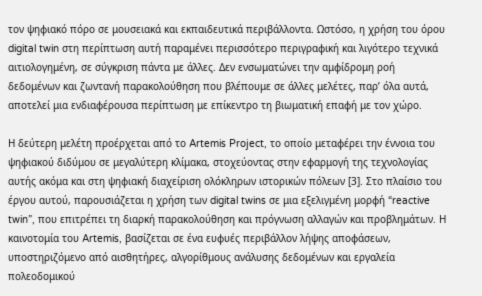τον ψηφιακό πόρο σε μουσειακά και εκπαιδευτικά περιβάλλοντα. Ωστόσο, η χρήση του όρου digital twin στη περίπτωση αυτή παραμένει περισσότερο περιγραφική και λιγότερο τεχνικά αιτιολογημένη, σε σύγκριση πάντα με άλλες. Δεν ενσωματώνει την αμφίδρομη ροή δεδομένων και ζωντανή παρακολούθηση που βλέπουμε σε άλλες μελέτες, παρ’ όλα αυτά, αποτελεί μια ενδιαφέρουσα περίπτωση με επίκεντρο τη βιωματική επαφή με τον χώρο.

Η δεύτερη μελέτη προέρχεται από το Artemis Project, το οποίο μεταφέρει την έννοια του ψηφιακού διδύμου σε μεγαλύτερη κλίμακα, στοχεύοντας στην εφαρμογή της τεχνολογίας αυτής ακόμα και στη ψηφιακή διαχείριση ολόκληρων ιστορικών πόλεων [3]. Στο πλαίσιο του έργου αυτού, παρουσιάζεται η χρήση των digital twins σε μια εξελιγμένη μορφή “reactive twin”, που επιτρέπει τη διαρκή παρακολούθηση και πρόγνωση αλλαγών και προβλημάτων. Η καινοτομία του Artemis, βασίζεται σε ένα ευφυές περιβάλλον λήψης αποφάσεων, υποστηριζόμενο από αισθητήρες, αλγορίθμους ανάλυσης δεδομένων και εργαλεία πολεοδομικού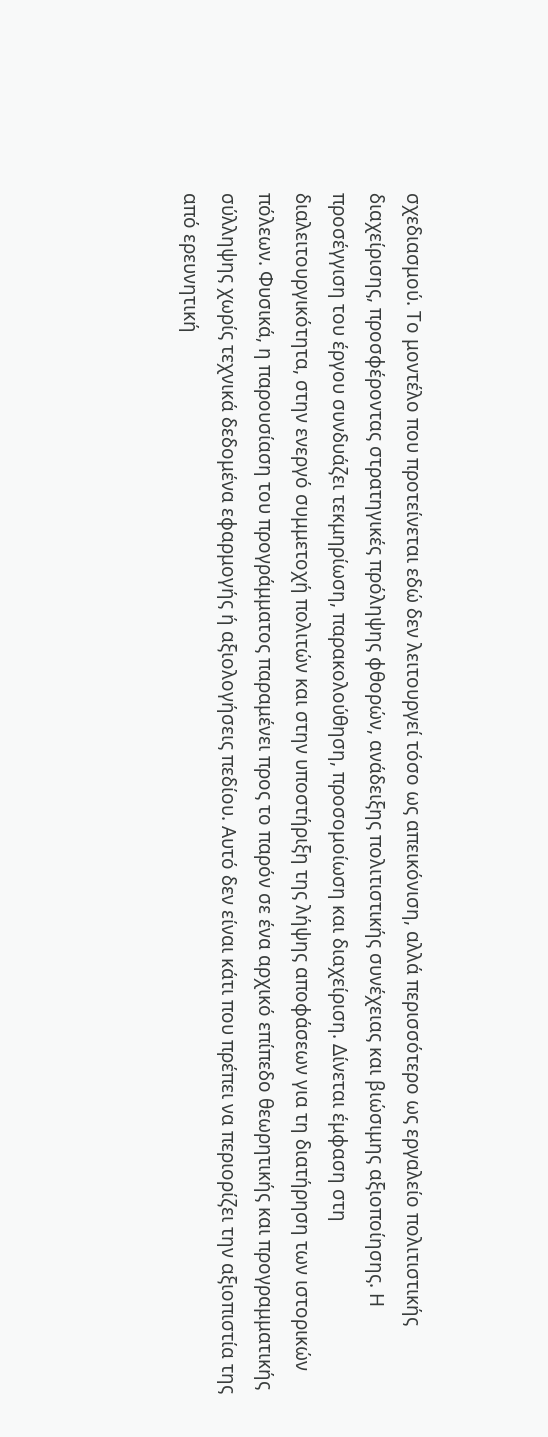σχεδιασμού. Το μοντέλο που προτείνεται εδώ δεν λειτουργεί τόσο ως απεικόνιση, αλλά περισσότερο ως εργαλείο πολιτιστικής διαχείρισης, προσφέροντας στρατηγικές πρόληψης φθορών, ανάδειξης πολιτιστικής συνέχειας και βιώσιμης αξιοποίησης. Η προσέγγιση του έργου συνδυάζει τεκμηρίωση, παρακολούθηση, προσομοίωση και διαχείριση. Δίνεται έμφαση στη διαλειτουργικότητα, στην ενεργό συμμετοχή πολιτών και στην υποστήριξη της λήψης αποφάσεων για τη διατήρηση των ιστορικών πόλεων. Φυσικά, η παρουσίαση του προγράμματος παραμένει προς το παρόν σε ένα αρχικό επίπεδο θεωρητικής και προγραμματικής σύλληψης χωρίς τεχνικά δεδομένα εφαρμογής ή αξιολογήσεις πεδίου. Αυτό δεν είναι κάτι που πρέπει να περιορίζει την αξιοπιστία της από ερευνητική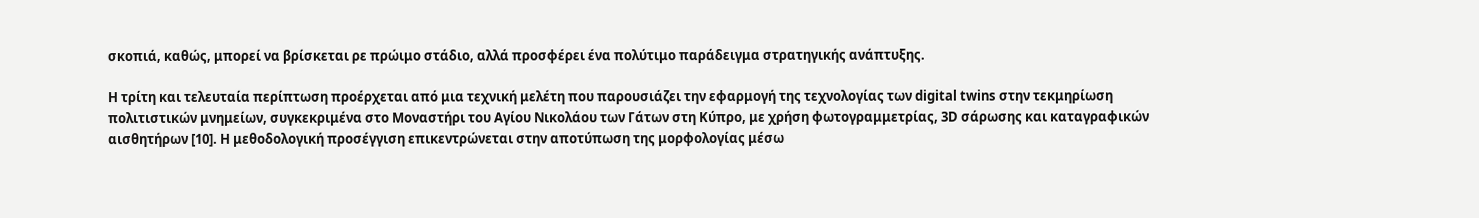σκοπιά, καθώς, μπορεί να βρίσκεται ρε πρώιμο στάδιο, αλλά προσφέρει ένα πολύτιμο παράδειγμα στρατηγικής ανάπτυξης.

Η τρίτη και τελευταία περίπτωση προέρχεται από μια τεχνική μελέτη που παρουσιάζει την εφαρμογή της τεχνολογίας των digital twins στην τεκμηρίωση πολιτιστικών μνημείων, συγκεκριμένα στο Μοναστήρι του Αγίου Νικολάου των Γάτων στη Κύπρο, με χρήση φωτογραμμετρίας, 3D σάρωσης και καταγραφικών αισθητήρων [10]. Η μεθοδολογική προσέγγιση επικεντρώνεται στην αποτύπωση της μορφολογίας μέσω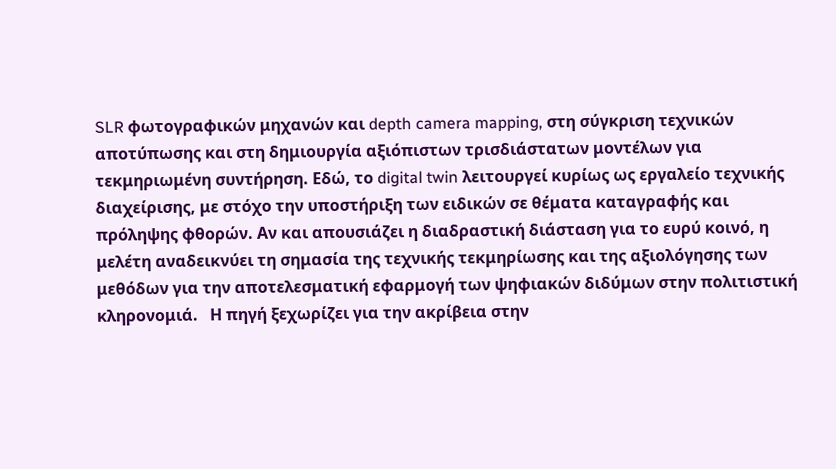SLR φωτογραφικών μηχανών και depth camera mapping, στη σύγκριση τεχνικών αποτύπωσης και στη δημιουργία αξιόπιστων τρισδιάστατων μοντέλων για τεκμηριωμένη συντήρηση. Εδώ, το digital twin λειτουργεί κυρίως ως εργαλείο τεχνικής διαχείρισης, με στόχο την υποστήριξη των ειδικών σε θέματα καταγραφής και πρόληψης φθορών. Αν και απουσιάζει η διαδραστική διάσταση για το ευρύ κοινό, η μελέτη αναδεικνύει τη σημασία της τεχνικής τεκμηρίωσης και της αξιολόγησης των μεθόδων για την αποτελεσματική εφαρμογή των ψηφιακών διδύμων στην πολιτιστική κληρονομιά.   Η πηγή ξεχωρίζει για την ακρίβεια στην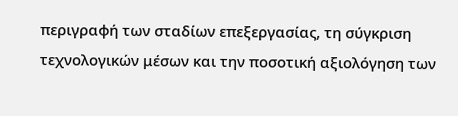περιγραφή των σταδίων επεξεργασίας, τη σύγκριση τεχνολογικών μέσων και την ποσοτική αξιολόγηση των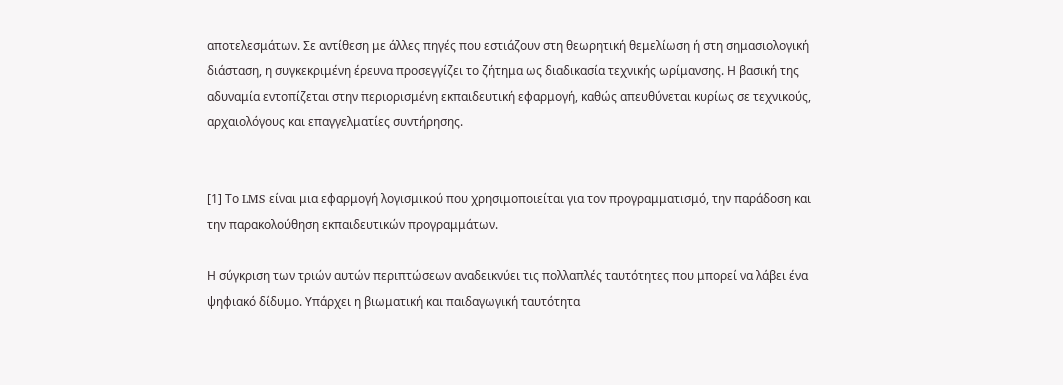αποτελεσμάτων. Σε αντίθεση με άλλες πηγές που εστιάζουν στη θεωρητική θεμελίωση ή στη σημασιολογική διάσταση, η συγκεκριμένη έρευνα προσεγγίζει το ζήτημα ως διαδικασία τεχνικής ωρίμανσης. Η βασική της αδυναμία εντοπίζεται στην περιορισμένη εκπαιδευτική εφαρμογή, καθώς απευθύνεται κυρίως σε τεχνικούς, αρχαιολόγους και επαγγελματίες συντήρησης.


[1] Το LMS είναι μια εφαρμογή λογισμικού που χρησιμοποιείται για τον προγραμματισμό, την παράδοση και την παρακολούθηση εκπαιδευτικών προγραμμάτων.

Η σύγκριση των τριών αυτών περιπτώσεων αναδεικνύει τις πολλαπλές ταυτότητες που μπορεί να λάβει ένα ψηφιακό δίδυμο. Υπάρχει η βιωματική και παιδαγωγική ταυτότητα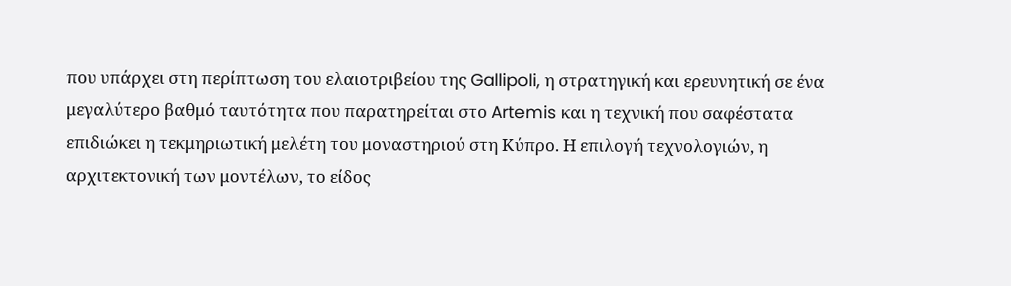που υπάρχει στη περίπτωση του ελαιοτριβείου της Gallipoli, η στρατηγική και ερευνητική σε ένα μεγαλύτερο βαθμό ταυτότητα που παρατηρείται στο Artemis και η τεχνική που σαφέστατα επιδιώκει η τεκμηριωτική μελέτη του μοναστηριού στη Κύπρο. Η επιλογή τεχνολογιών, η αρχιτεκτονική των μοντέλων, το είδος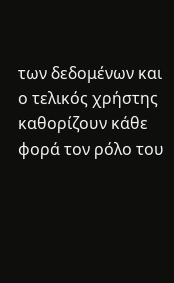των δεδομένων και ο τελικός χρήστης καθορίζουν κάθε φορά τον ρόλο του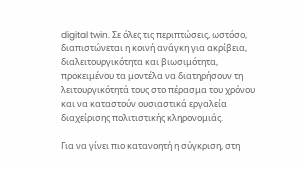digital twin. Σε όλες τις περιπτώσεις, ωστόσο, διαπιστώνεται η κοινή ανάγκη για ακρίβεια, διαλειτουργικότητα και βιωσιμότητα, προκειμένου τα μοντέλα να διατηρήσουν τη λειτουργικότητά τους στο πέρασμα του χρόνου και να καταστούν ουσιαστικά εργαλεία διαχείρισης πολιτιστικής κληρονομιάς.

Για να γίνει πιο κατανοητή η σύγκριση, στη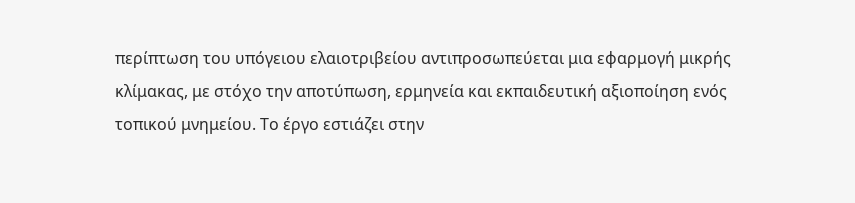περίπτωση του υπόγειου ελαιοτριβείου αντιπροσωπεύεται μια εφαρμογή μικρής κλίμακας, με στόχο την αποτύπωση, ερμηνεία και εκπαιδευτική αξιοποίηση ενός τοπικού μνημείου. Το έργο εστιάζει στην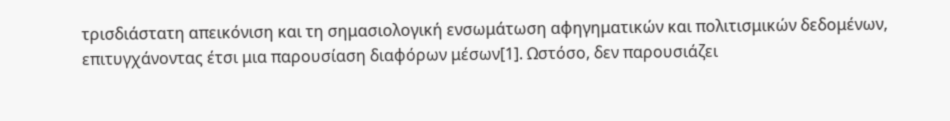τρισδιάστατη απεικόνιση και τη σημασιολογική ενσωμάτωση αφηγηματικών και πολιτισμικών δεδομένων, επιτυγχάνοντας έτσι μια παρουσίαση διαφόρων μέσων[1]. Ωστόσο, δεν παρουσιάζει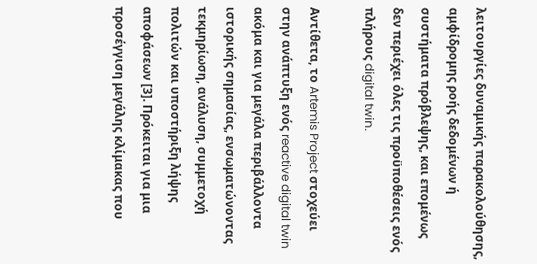λειτουργίες δυναμικής παρακολούθησης, αμφίδρομης ροής δεδομένων ή συστήματα πρόβλεψης, και επομένως δεν περιέχει όλες τις προϋποθέσεις ενός πλήρους digital twin.

Αντίθετα, το Artemis Project στοχεύει στην ανάπτυξη ενός reactive digital twin ακόμα και για μεγάλα περιβάλλοντα ιστορικής σημασίας, ενσωματώνοντας τεκμηρίωση, ανάλυση, συμμετοχή πολιτών και υποστήριξη λήψης αποφάσεων [3]. Πρόκειται για μια προσέγγιση μεγάλης κλίμακας που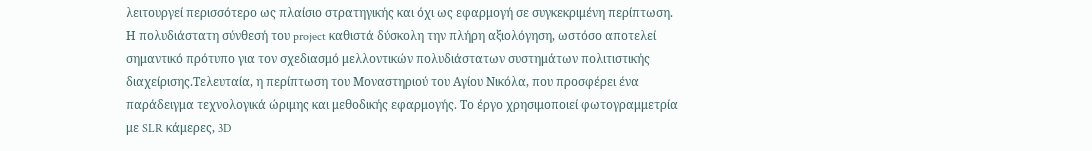λειτουργεί περισσότερο ως πλαίσιο στρατηγικής και όχι ως εφαρμογή σε συγκεκριμένη περίπτωση. Η πολυδιάστατη σύνθεσή του project καθιστά δύσκολη την πλήρη αξιολόγηση, ωστόσο αποτελεί σημαντικό πρότυπο για τον σχεδιασμό μελλοντικών πολυδιάστατων συστημάτων πολιτιστικής διαχείρισης.Τελευταία, η περίπτωση του Μοναστηριού του Αγίου Νικόλα, που προσφέρει ένα παράδειγμα τεχνολογικά ώριμης και μεθοδικής εφαρμογής. Το έργο χρησιμοποιεί φωτογραμμετρία με SLR κάμερες, 3D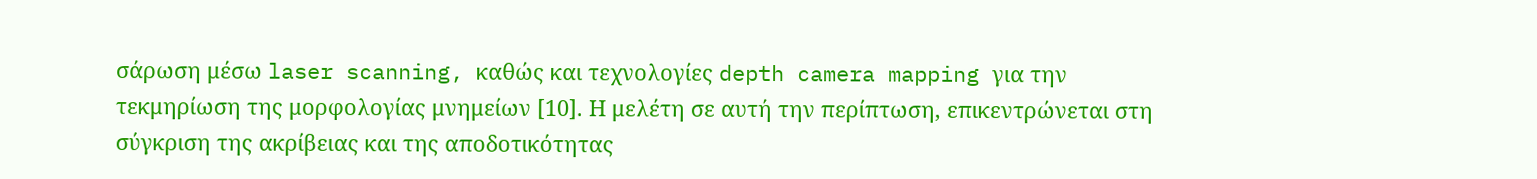σάρωση μέσω laser scanning, καθώς και τεχνολογίες depth camera mapping για την τεκμηρίωση της μορφολογίας μνημείων [10]. Η μελέτη σε αυτή την περίπτωση, επικεντρώνεται στη σύγκριση της ακρίβειας και της αποδοτικότητας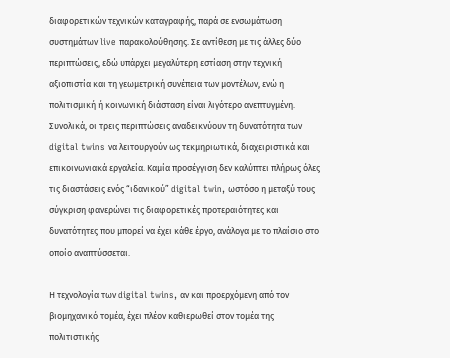διαφορετικών τεχνικών καταγραφής, παρά σε ενσωμάτωση συστημάτων live παρακολούθησης. Σε αντίθεση με τις άλλες δύο περιπτώσεις, εδώ υπάρχει μεγαλύτερη εστίαση στην τεχνική αξιοπιστία και τη γεωμετρική συνέπεια των μοντέλων, ενώ η πολιτισμική ή κοινωνική διάσταση είναι λιγότερο ανεπτυγμένη.   Συνολικά, οι τρεις περιπτώσεις αναδεικνύουν τη δυνατότητα των digital twins να λειτουργούν ως τεκμηριωτικά, διαχειριστικά και επικοινωνιακά εργαλεία. Καμία προσέγγιση δεν καλύπτει πλήρως όλες τις διαστάσεις ενός “ιδανικού” digital twin, ωστόσο η μεταξύ τους σύγκριση φανερώνει τις διαφορετικές προτεραιότητες και δυνατότητες που μπορεί να έχει κάθε έργο, ανάλογα με το πλαίσιο στο οποίο αναπτύσσεται.

Η τεχνολογία των digital twins, αν και προερχόμενη από τον βιομηχανικό τομέα, έχει πλέον καθιερωθεί στον τομέα της πολιτιστικής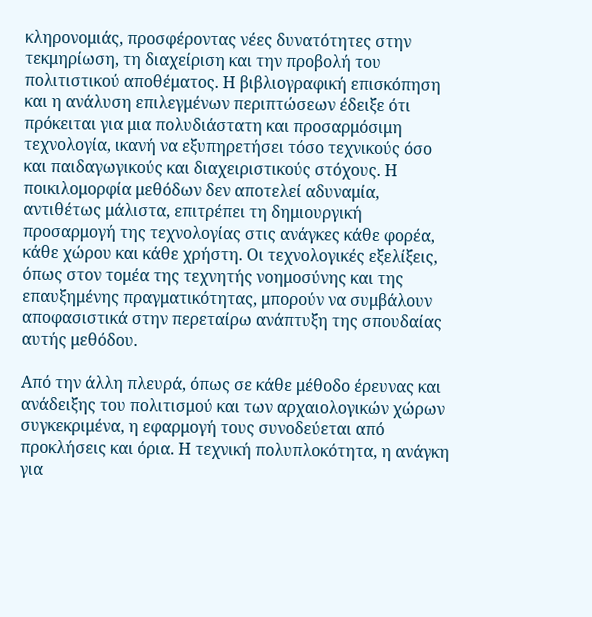κληρονομιάς, προσφέροντας νέες δυνατότητες στην τεκμηρίωση, τη διαχείριση και την προβολή του πολιτιστικού αποθέματος. Η βιβλιογραφική επισκόπηση και η ανάλυση επιλεγμένων περιπτώσεων έδειξε ότι πρόκειται για μια πολυδιάστατη και προσαρμόσιμη τεχνολογία, ικανή να εξυπηρετήσει τόσο τεχνικούς όσο και παιδαγωγικούς και διαχειριστικούς στόχους. Η ποικιλομορφία μεθόδων δεν αποτελεί αδυναμία, αντιθέτως μάλιστα, επιτρέπει τη δημιουργική προσαρμογή της τεχνολογίας στις ανάγκες κάθε φορέα, κάθε χώρου και κάθε χρήστη. Οι τεχνολογικές εξελίξεις, όπως στον τομέα της τεχνητής νοημοσύνης και της επαυξημένης πραγματικότητας, μπορούν να συμβάλουν αποφασιστικά στην περεταίρω ανάπτυξη της σπουδαίας αυτής μεθόδου.

Από την άλλη πλευρά, όπως σε κάθε μέθοδο έρευνας και ανάδειξης του πολιτισμού και των αρχαιολογικών χώρων συγκεκριμένα, η εφαρμογή τους συνοδεύεται από προκλήσεις και όρια. Η τεχνική πολυπλοκότητα, η ανάγκη για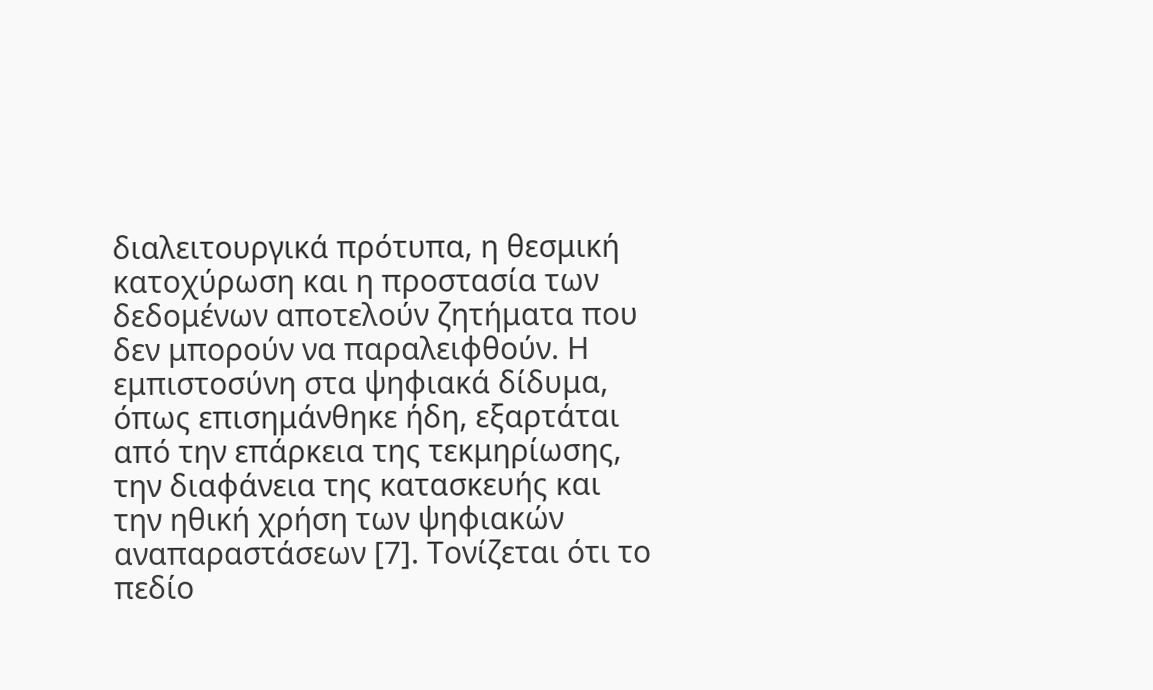διαλειτουργικά πρότυπα, η θεσμική κατοχύρωση και η προστασία των δεδομένων αποτελούν ζητήματα που δεν μπορούν να παραλειφθούν. Η εμπιστοσύνη στα ψηφιακά δίδυμα, όπως επισημάνθηκε ήδη, εξαρτάται από την επάρκεια της τεκμηρίωσης, την διαφάνεια της κατασκευής και την ηθική χρήση των ψηφιακών αναπαραστάσεων [7]. Τονίζεται ότι το πεδίο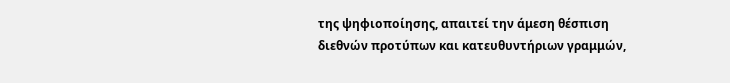της ψηφιοποίησης, απαιτεί την άμεση θέσπιση διεθνών προτύπων και κατευθυντήριων γραμμών,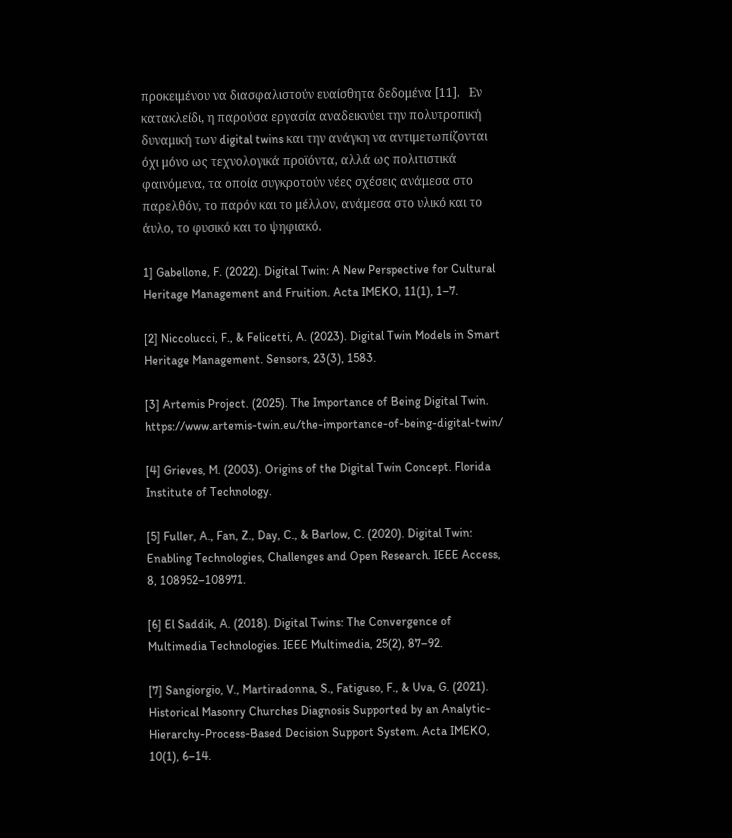προκειμένου να διασφαλιστούν ευαίσθητα δεδομένα [11].   Εν κατακλείδι, η παρούσα εργασία αναδεικνύει την πολυτροπική δυναμική των digital twins και την ανάγκη να αντιμετωπίζονται όχι μόνο ως τεχνολογικά προϊόντα, αλλά ως πολιτιστικά φαινόμενα, τα οποία συγκροτούν νέες σχέσεις ανάμεσα στο παρελθόν, το παρόν και το μέλλον, ανάμεσα στο υλικό και το άυλο, το φυσικό και το ψηφιακό.

1] Gabellone, F. (2022). Digital Twin: A New Perspective for Cultural Heritage Management and Fruition. Acta IMEKO, 11(1), 1–7.

[2] Niccolucci, F., & Felicetti, A. (2023). Digital Twin Models in Smart Heritage Management. Sensors, 23(3), 1583.

[3] Artemis Project. (2025). The Importance of Being Digital Twin.     https://www.artemis-twin.eu/the-importance-of-being-digital-twin/

[4] Grieves, M. (2003). Origins of the Digital Twin Concept. Florida Institute of Technology.

[5] Fuller, A., Fan, Z., Day, C., & Barlow, C. (2020). Digital Twin: Enabling Technologies, Challenges and Open Research. IEEE Access, 8, 108952–108971.

[6] El Saddik, A. (2018). Digital Twins: The Convergence of Multimedia Technologies. IEEE Multimedia, 25(2), 87–92.

[7] Sangiorgio, V., Martiradonna, S., Fatiguso, F., & Uva, G. (2021). Historical Masonry Churches Diagnosis Supported by an Analytic-Hierarchy-Process-Based Decision Support System. Acta IMEKO, 10(1), 6–14.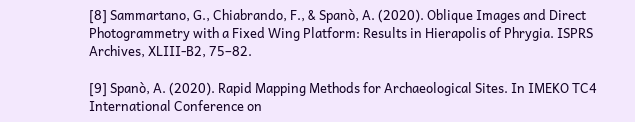[8] Sammartano, G., Chiabrando, F., & Spanò, A. (2020). Oblique Images and Direct Photogrammetry with a Fixed Wing Platform: Results in Hierapolis of Phrygia. ISPRS Archives, XLIII-B2, 75–82.

[9] Spanò, A. (2020). Rapid Mapping Methods for Archaeological Sites. In IMEKO TC4 International Conference on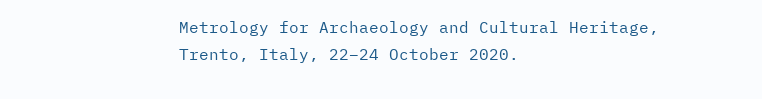Metrology for Archaeology and Cultural Heritage, Trento, Italy, 22–24 October 2020.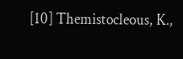[10] Themistocleous, K.,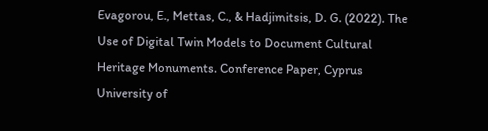Evagorou, E., Mettas, C., & Hadjimitsis, D. G. (2022). The Use of Digital Twin Models to Document Cultural Heritage Monuments. Conference Paper, Cyprus University of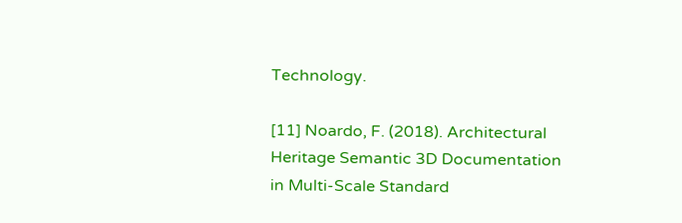Technology.

[11] Noardo, F. (2018). Architectural Heritage Semantic 3D Documentation in Multi-Scale Standard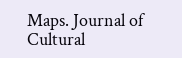Maps. Journal of Cultural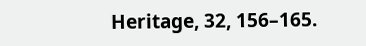Heritage, 32, 156–165.